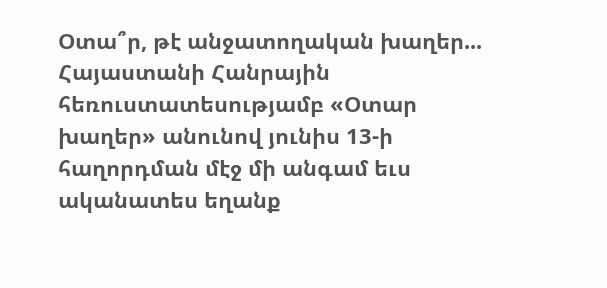Օտա՞ր, թէ անջատողական խաղեր...
Հայաստանի Հանրային հեռուստատեսությամբ «Օտար խաղեր» անունով յունիս 13-ի հաղորդման մէջ մի անգամ եւս ականատես եղանք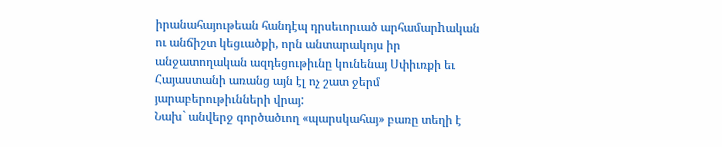իրանահայութեան հանդէպ դրսեւորւած արհամարhական ու անճիշտ կեցւածքի, որն անտարակոյս իր անջատողական ազդեցութիւնը կունենայ Սփիւռքի եւ Հայաստանի առանց այն էլ ոչ շատ ջերմ յարաբերութիւնների վրայ:
Նախ` անվերջ գործածւող «պարսկահայ» բառը տեղի է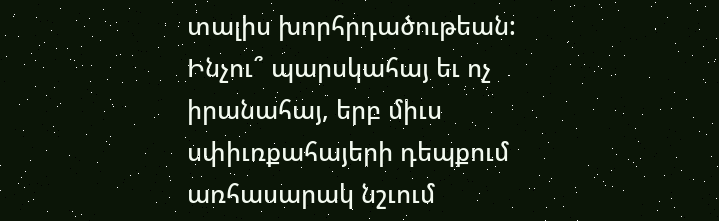տալիս խորհրդածութեան: Ինչու՞ պարսկահայ եւ ոչ իրանահայ, երբ միւս սփիւռքահայերի դեպքում առհասարակ նշւում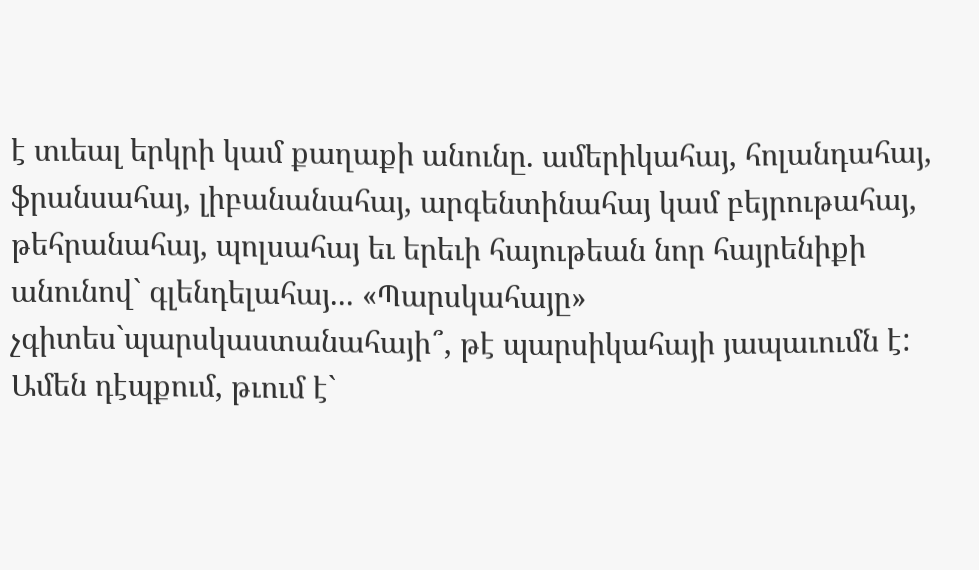է տւեալ երկրի կամ քաղաքի անունը. ամերիկահայ, հոլանդահայ, ֆրանսահայ, լիբանանահայ, արգենտինահայ կամ բեյրութահայ, թեհրանահայ, պոլսահայ եւ երեւի հայութեան նոր հայրենիքի անունով` գլենդելահայ... «Պարսկահայը» չգիտես`պարսկաստանահայի՞, թէ պարսիկահայի յապաւումն է: Ամեն դէպքում, թւում է`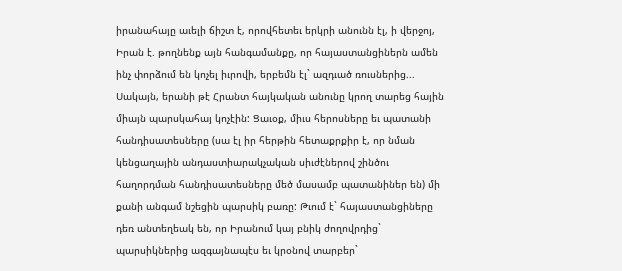իրանահայը աւելի ճիշտ է, որովհետեւ երկրի անունն էլ, ի վերջոյ, Իրան է. թողնենք այն հանգամանքը, որ հայաստանցիներն ամեն ինչ փորձում են կոչել իւրովի, երբեմն էլ` ազդւած ռուսներից...
Սակայն, երանի թէ Հրանտ հայկական անունը կրող տարեց հային միայն պարսկահայ կոչէին: Ցաւօք, միւս հերոսները եւ պատանի հանդիսատեսները (սա էլ իր հերթին հետաքրքիր է, որ նման կենցաղային անդաստիարակչական սիւժէներով շինծու հաղորդման հանդիսատեսները մեծ մասամբ պատանիներ են) մի քանի անգամ նշեցին պարսիկ բառը: Թւում է` հայաստանցիները դեռ անտեղեակ են, որ Իրանում կայ բնիկ ժողովրդից` պարսիկներից ազգայնապէս եւ կրօնով տարբեր`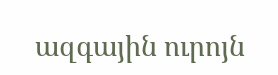ազգային ուրոյն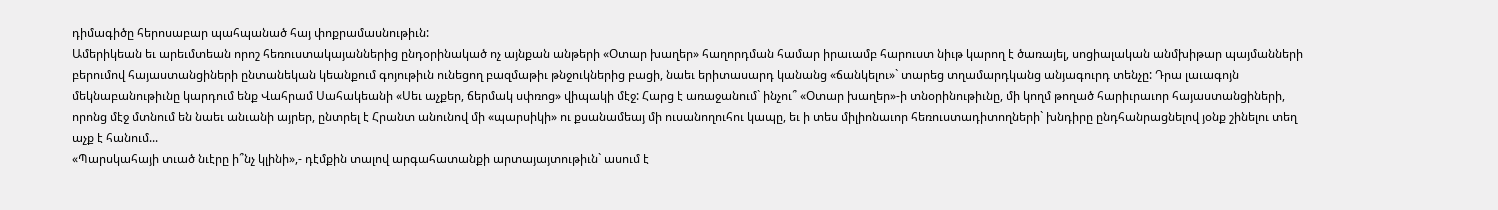դիմագիծը հերոսաբար պահպանած հայ փոքրամասնութիւն:
Ամերիկեան եւ արեւմտեան որոշ հեռուստակայաններից ընդօրինակած ոչ այնքան անթերի «Օտար խաղեր» հաղորդման համար իրաւամբ հարուստ նիւթ կարող է ծառայել, սոցիալական անմխիթար պայմանների բերումով հայաստանցիների ընտանեկան կեանքում գոյութիւն ունեցող բազմաթիւ թնջուկներից բացի, նաեւ երիտասարդ կանանց «ճանկելու»` տարեց տղամարդկանց անյագուրդ տենչը: Դրա լաւագոյն մեկնաբանութիւնը կարդում ենք Վահրամ Սահակեանի «Սեւ աչքեր, ճերմակ սփռոց» վիպակի մէջ: Հարց է առաջանում` ինչու՞ «Օտար խաղեր»-ի տնօրինութիւնը, մի կողմ թողած հարիւրաւոր հայաստանցիների, որոնց մէջ մտնում են նաեւ անւանի այրեր, ընտրել է Հրանտ անունով մի «պարսիկի» ու քսանամեայ մի ուսանողուհու կապը, եւ ի տես միլիոնաւոր հեռուստադիտողների` խնդիրը ընդհանրացնելով յօնք շինելու տեղ աչք է հանում...
«Պարսկահայի տւած նւէրը ի՞նչ կլինի»,- դէմքին տալով արգահատանքի արտայայտութիւն` ասում է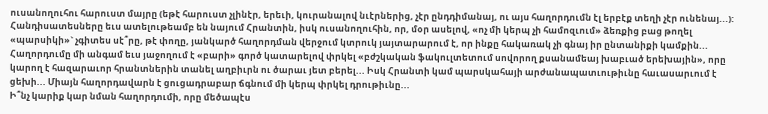ուսանողուհու հարուստ մայրը (եթէ հարուստ չլինէր, երեւի, կուրանալով նւէրներից, չէր ընդդիմանայ, ու այս հաղորդումն էլ երբէք տեղի չէր ունենայ...): Հանդիսատեսները եւս ատելութեամբ են նայում Հրանտին, իսկ ուսանողուհին, որ, մօր ասելով, «ոչ մի կերպ չի համոզւում» ձեռքից բաց թողել «պարսիկի»` չգիտես սէ՞րը, թէ փողը, յանկարծ հաղորդման վերջում կտրուկ յայտարարում է, որ ինքը հակառակ չի գնայ իր ընտանիքի կամքին...
Հաղորդումը մի անգամ եւս յաջողում է «բարի» գործ կատարելով փրկել «բժշկական ֆակուլտետում սովորող քսանամեայ խաբւած երեխային», որը կարող է հազարաւոր հրանտներին տանել աղբիւրն ու ծարաւ յետ բերել... Իսկ Հրանտի կամ պարսկահայի արժանապատւութիւնը հաւասարւում է ցեխի... Միայն հաղորդավարն է ցուցադրաբար ճգնում մի կերպ փրկել դրութիւնը...
Ի՞նչ կարիք կար նման հաղորդումի, որը մեծապէս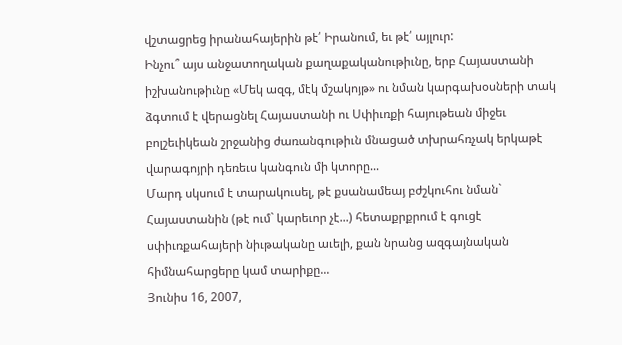վշտացրեց իրանահայերին թէ՛ Իրանում, եւ թէ՛ այլուր:
Ինչու՞ այս անջատողական քաղաքականութիւնը, երբ Հայաստանի իշխանութիւնը «Մեկ ազգ, մէկ մշակոյթ» ու նման կարգախօսների տակ ձգտում է վերացնել Հայաստանի ու Սփիւռքի հայութեան միջեւ բոլշեւիկեան շրջանից ժառանգութիւն մնացած տխրահռչակ երկաթէ վարագոյրի դեռեւս կանգուն մի կտորը...
Մարդ սկսում է տարակուսել, թէ քսանամեայ բժշկուհու նման` Հայաստանին (թէ ում` կարեւոր չէ...) հետաքրքրում է գուցէ սփիւռքահայերի նիւթականը աւելի, քան նրանց ազգայնական հիմնահարցերը կամ տարիքը...
Յունիս 16, 2007,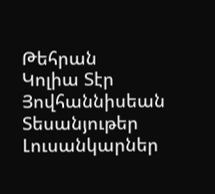Թեհրան
Կոլիա Տէր Յովհաննիսեան
Տեսանյութեր
Լուսանկարներ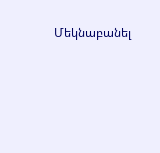Մեկնաբանել